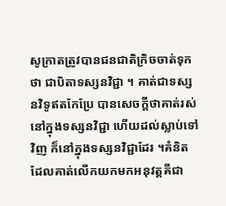សូក្រាតត្រូវបានជនជាតិក្រិចចាត់ទុកថា ជាបិតាទស្សនវិជ្ជា ។ គាត់ជាទស្សនវិទូឥតកែប្រែ បានសេចក្តីថាគាត់រស់នៅក្នុងទស្សនវិជ្ជា ហើយដល់ស្លាប់ទៅវិញ ក៏នៅក្នុងទស្សនវិជ្ជាដែរ ។គំនិតដែលគាត់លើកយកមកអនុវត្តគីជា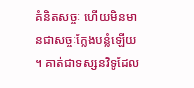គំនិតសច្ចៈ ហើយមិនមានជាសច្ចៈក្លែងបន្លំឡើយ ។ គាត់ជាទស្សនវិទូដែល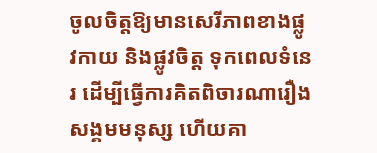ចូលចិត្តឱ្យមានសេរីភាពខាងផ្លូវកាយ និងផ្លូវចិត្ត ទុកពេលទំនេរ ដើម្បីធ្វើការគិតពិចារណារឿងសង្គមមនុស្ស ហើយគា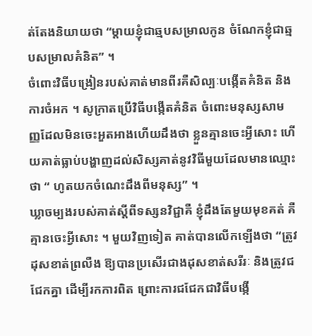ត់តែងនិយាយថា “ម្តាយខ្ញុំជាឆ្មបសម្រាលកូន ចំណែកខ្ញុំជាឆ្មបសម្រាលគំនិត” ។
ចំពោះវិធីបង្រៀនរបស់គាត់មានពីរគឺសិល្បៈបង្កើតគំនិត និងការចំអក ។ សូក្រាតប្រើវិធីបង្កើតគំនិត ចំពោះមនុស្សសាមញ្ញដែលមិនចេះអួតអាងហើយដឹងថា ខ្លួនគ្មានចេះអ្វីសោះ ហើយគាត់ធ្លាប់បង្ហាញដល់សិស្សគាត់នូវវិធីមួយដែលមានឈ្មោះថា “ ហូតយកចំណេះដឹងពីមនុស្ស” ។
ឃ្លាចម្បងរបស់គាត់ស្តីពីទស្សនវិជ្ជាគឺ ខ្ញុំដឹងតែមួយមុខគត់ គឺគ្មានចេះអ្វីសោះ ។ មួយវិញទៀត គាត់បានលើកឡើងថា “ត្រូវដុសខាត់ព្រលឺង ឱ្យបានប្រសើរជាងដុសខាត់សរីរៈ និងត្រូវជជែកគ្នា ដើម្បីរកការពិត ព្រោះការជជែកជាវិធីបង្កើ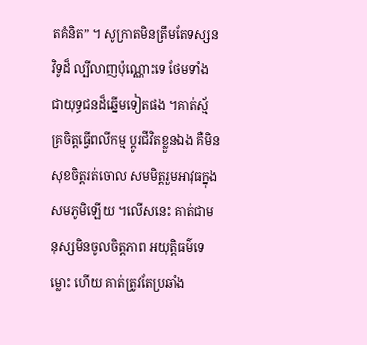តគំនិត” ។ សូក្រាតមិនត្រឹមតែទស្សនវិទូដ៏ ល្បីលាញប៉ុណ្ណោះទេ ថែមទាំងជាយុទ្ធជនដ៏ឆ្នើមទៀតផង ។គាត់ស័្មគ្រចិត្តធ្វើពលីកម្ម ប្តូរជីវិតខ្លួនឯង គឺមិនសុខចិត្តរត់ចោល សមមិត្តរួមអាវុធក្នុងសមភូមិឡើយ ។លើសនេះ គាត់ជាមនុស្សមិនចូលចិត្តភាព អយុត្តិធម៌ទេ ម្លោះ ហើយ គាត់ត្រូវតែប្រឆាំង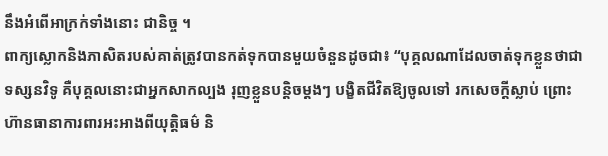នឹងអំពើអាក្រក់ទាំងនោះ ជានិច្ច ។
ពាក្យស្លោកនិងភាសិតរបស់គាត់ត្រូវបានកត់ទុកបានមួយចំនួនដូចជា៖ “បុគ្គលណាដែលចាត់ទុកខ្លួនថាជាទស្សនវិទូ គឺបុគ្គលនោះជាអ្នកសាកល្បង រុញខ្លួនបន្តិចម្តងៗ បង្ខិតជីវិតឱ្យចូលទៅ រកសេចក្តីស្លាប់ ព្រោះហ៊ានធានាការពារអះអាងពីយុត្តិធម៌ និ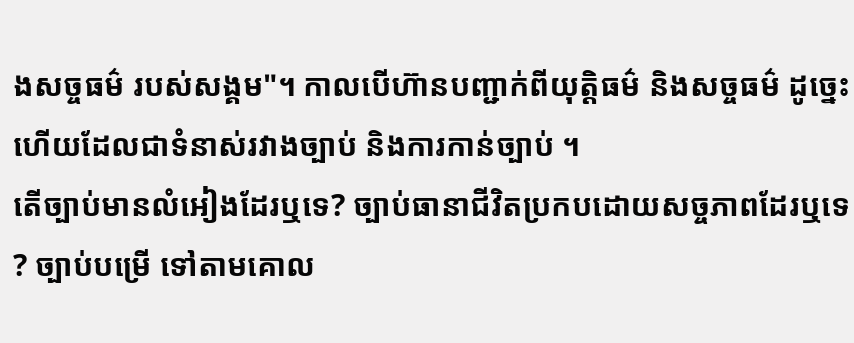ងសច្ចធម៌ របស់សង្គម"។ កាលបើហ៊ានបញ្ជាក់ពីយុត្តិធម៌ និងសច្ចធម៌ ដូច្នេះហើយដែលជាទំនាស់រវាងច្បាប់ និងការកាន់ច្បាប់ ។
តើច្បាប់មានលំអៀងដែរឬទេ? ច្បាប់ធានាជីវិតប្រកបដោយសច្ចភាពដែរឬទេ ? ច្បាប់បម្រើ ទៅតាមគោល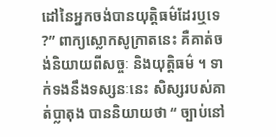ដៅនៃអ្នកចង់បានយុត្តិធម៌ដែរឬទេ ?” ពាក្យស្លោកសូក្រាតនេះ គឺគាត់ចង់និយាយពីសច្ចៈ និងយុត្តិធម៌ ។ ទាក់ទងនឹងទស្សនៈនេះ សិស្សរបស់គាត់ប្លាតុង បាននិយាយថា “ ច្បាប់នៅ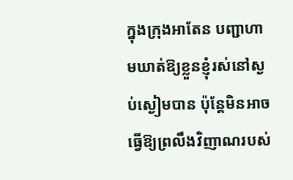ក្នុងក្រុងអាតែន បញ្ជាហាមឃាត់ឱ្យខ្លួនខ្ញុំរស់នៅស្ងប់ស្ងៀមបាន ប៉ុន្តែមិនអាចធ្វើឱ្យព្រលឹងវិញាណរបស់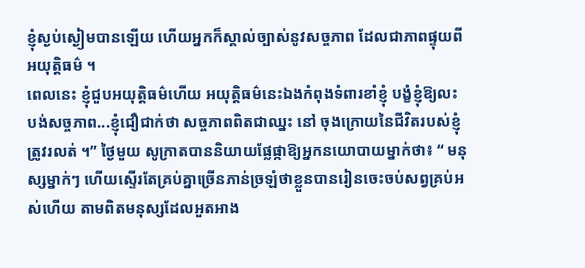ខ្ញុំស្ងប់ស្ងៀមបានឡើយ ហើយអ្នកក៏ស្គាល់ច្បាស់នូវសច្ចភាព ដែលជាភាពផ្ទុយពីអយុត្តិធម៌ ។
ពេលនេះ ខ្ញុំជួបអយុត្តិធម៌ហើយ អយុត្តិធម៌នេះឯងកំពុងទំពារខាំខ្ញុំ បង្ខំខ្ញុំឱ្យលះបង់សច្ចភាព...ខ្ញុំជឿជាក់ថា សច្ចភាពពិតជាឈ្នះ នៅ ចុងក្រោយនៃជីវិតរបស់ខ្ញុំត្រូវរលត់ ។” ថ្ងៃមួយ សូក្រាតបាននិយាយផ្លែផ្កាឱ្យអ្នកនយោបាយម្នាក់ថា៖ “ មនុស្សម្នាក់ៗ ហើយស្ទើរតែគ្រប់គ្នាច្រើនភាន់ច្រឡំថាខ្លួនបានរៀនចេះចប់សព្វគ្រប់អស់ហើយ តាមពិតមនុស្សដែលអួតអាង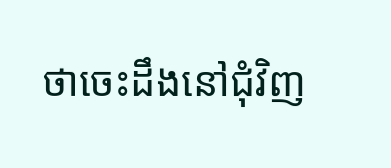ថាចេះដឹងនៅជុំវិញ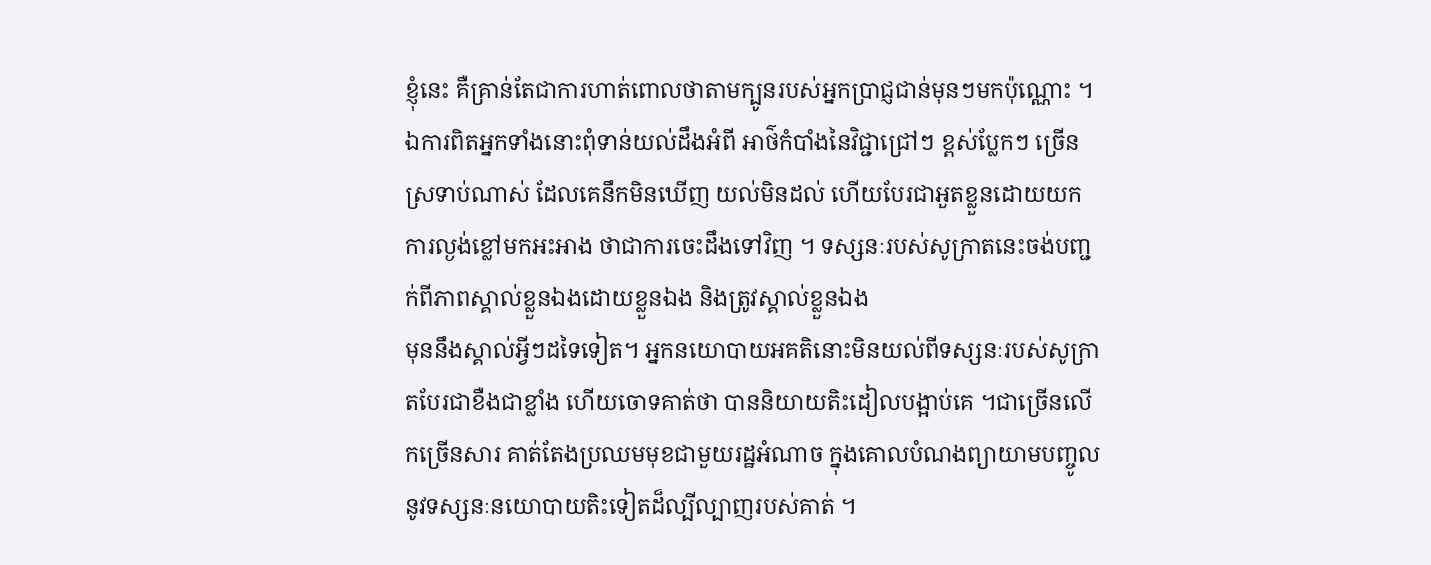ខ្ញុំនេះ គឺគ្រាន់តែជាការហាត់ពោលថាតាមក្បូនរបស់អ្នកប្រាជ្ញជាន់មុនៗមកប៉ុណ្ណោះ ។ ឯការពិតអ្នកទាំងនោះពុំទាន់យល់ដឹងអំពី អាថ៌កំបាំងនៃវិជ្ជាជ្រៅៗ ខ្ពស់ប្លែកៗ ច្រើនស្រទាប់ណាស់ ដែលគេនឹកមិនឃើញ យល់មិនដល់ ហើយបែរជាអួតខ្លួនដោយយកការល្ងង់ខ្លៅមកអះអាង ថាជាការចេះដឹងទៅវិញ ។ ទស្សនៈរបស់សូក្រាតនេះចង់បញ្ជក់ពីភាពស្គាល់ខ្លួនឯងដោយខ្លួនឯង និងត្រូវស្គាល់ខ្លួនឯង
មុននឹងស្គាល់អ្វីៗដទៃទៀត។ អ្នកនយោបាយអគតិនោះមិនយល់ពីទស្សនៈរបស់សូក្រាតបែរជាខឺងជាខ្លាំង ហើយចោទគាត់ថា បាននិយាយតិះដៀលបង្អាប់គេ ។ជាច្រើនលើកច្រើនសារ គាត់តែងប្រឈមមុខជាមួយរដ្ឋអំណាច ក្នុងគោលបំណងព្យាយាមបញ្ចូលនូវទស្សនៈនយោបាយតិះទៀតដ៏ល្បីល្បាញរបស់គាត់ ។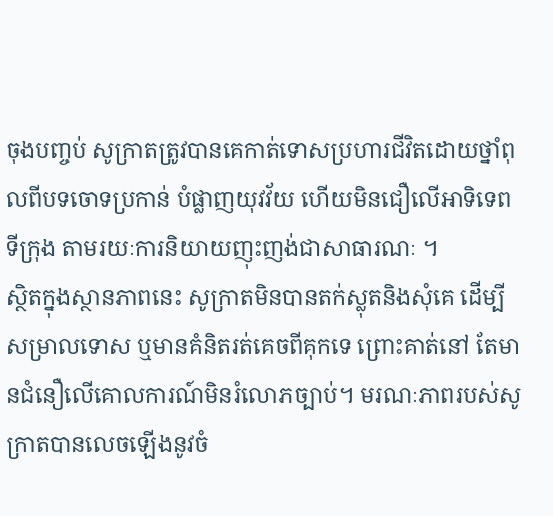ចុងបញ្ចប់ សូក្រាតត្រូវបានគេកាត់ទោសប្រហារជីវិតដោយថ្នាំពុលពីបទចោទប្រកាន់ បំផ្លាញយុវវ័យ ហើយមិនជឿលើអាទិទេព ទីក្រុង តាមរយៈការនិយាយញុះញង់ជាសាធារណៈ ។
ស្ថិតក្នុងស្ថានភាពនេះ សូក្រាតមិនបានតក់ស្លុតនិងសុំគេ ដើម្បី សម្រាលទោស ឬមានគំនិតរត់គេចពីគុកទេ ព្រោះគាត់នៅ តែមានជំនឿលើគោលការណ៍មិនរំលោភច្បាប់។ មរណៈភាពរបស់សូក្រាតបានលេចឡើងនូវចំ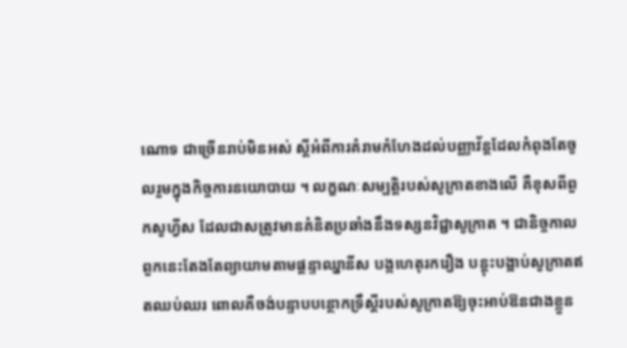ណោទ ជាច្រើនរាប់មិនអស់ ស្តីអំពីការគំរាមកំហែងដល់បញ្ញាវ័ន្តដែលកំពុងតែចូលរួមក្នុងកិច្ចការនយោបាយ ។ លក្ខណៈសម្បត្តិរបស់សូក្រាតខាងលើ គឺខុសពីពួកសូហ្វីស ដែលជាសត្រូវមានគំនិតប្រឆាំងនឹងទស្សនវិជ្ជាសូក្រាត ។ ជានិច្ចកាលពួកនេះតែងតែព្យាយាមតាមផ្តន្ទាឈ្នានីស បង្កហេតុរករឿង បន្តុះបង្អាប់សូក្រាតឥតឈប់ឈរ ពោលគឺចង់បន្ទាបបន្ថោកទ្រឹស្តីរបស់សូក្រាតឱ្យចុះអាប់ឱនជាងខ្លួន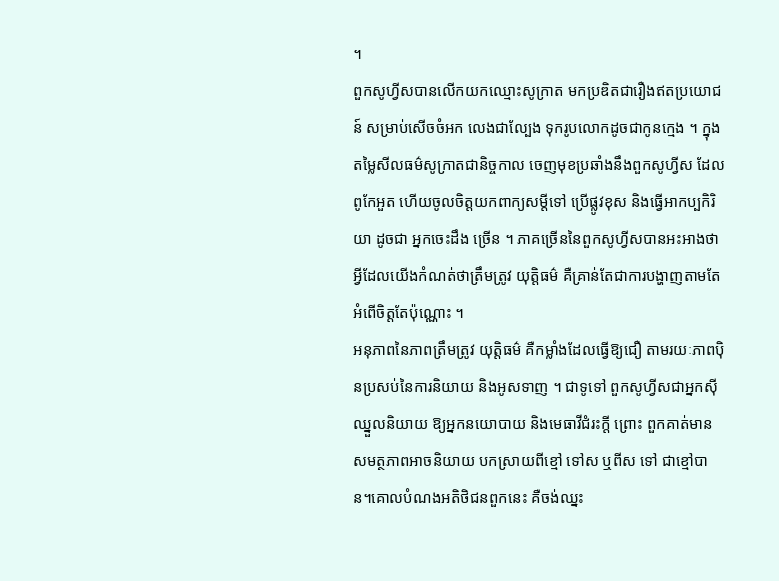។
ពួកសូហ្វីសបានលើកយកឈ្មោះសូក្រាត មកប្រឌិតជារឿងឥតប្រយោជន៍ សម្រាប់សើចចំអក លេងជាល្បែង ទុករូបលោកដូចជាកូនក្មេង ។ ក្នុងតម្លៃសីលធម៌សូក្រាតជានិច្ចកាល ចេញមុខប្រឆាំងនឹងពួកសូហ្វីស ដែលពូកែអួត ហើយចូលចិត្តយកពាក្យសម្តីទៅ ប្រើផ្លូវខុស និងធ្វើអាកប្បកិរិយា ដូចជា អ្នកចេះដឹង ច្រើន ។ ភាគច្រើននៃពួកសូហ្វីសបានអះអាងថា អ្វីដែលយើងកំណត់ថាត្រឹមត្រូវ យុត្តិធម៌ គឺគ្រាន់តែជាការបង្ហាញតាមតែអំពើចិត្តតែប៉ុណ្ណោះ ។
អនុភាពនៃភាពត្រឹមត្រូវ យុត្តិធម៌ គឺកម្លាំងដែលធ្វើឱ្យជឿ តាមរយៈភាពប៉ិនប្រសប់នៃការនិយាយ និងអូសទាញ ។ ជាទូទៅ ពួកសូហ្វីសជាអ្នកស៊ីឈ្នួលនិយាយ ឱ្យអ្នកនយោបាយ និងមេធាវីជំរះក្តី ព្រោះ ពួកគាត់មានសមត្ថភាពអាចនិយាយ បកស្រាយពីខ្មៅ ទៅស ឬពីស ទៅ ជាខ្មៅបាន។គោលបំណងអតិថិជនពួកនេះ គឺចង់ឈ្នះ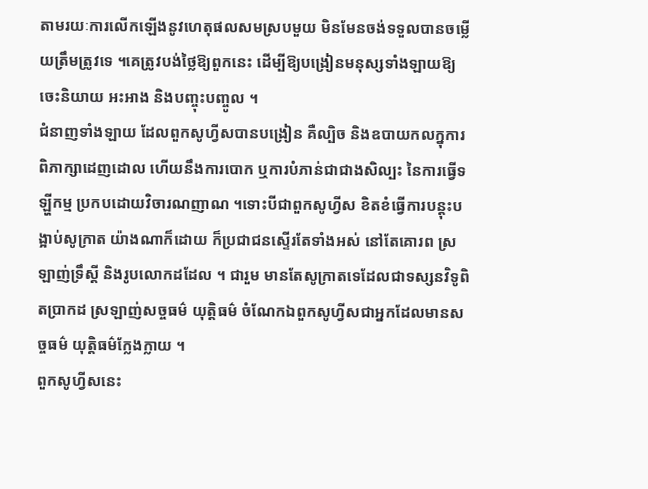តាមរយៈការលើកឡើងនូវហេតុផលសមស្របមួយ មិនមែនចង់ទទួលបានចម្លើយត្រឹមត្រូវទេ ។គេត្រូវបង់ថ្លៃឱ្យពួកនេះ ដើម្បីឱ្យបង្រៀនមនុស្សទាំងឡាយឱ្យចេះនិយាយ អះអាង និងបញ្ចុះបញ្ចូល ។
ជំនាញទាំងឡាយ ដែលពួកសូហ្វីសបានបង្រៀន គឺល្បិច និងឧបាយកលក្នុការពិភាក្សាដេញដោល ហើយនឹងការបោក ឬការបំភាន់ជាជាងសិល្បះ នៃការធ្វើទឡ្ហីកម្ម ប្រកបដោយវិចារណញាណ ។ទោះបីជាពួកសូហ្វីស ខិតខំធ្វើការបន្តុះបង្អាប់សូក្រាត យ៉ាងណាក៏ដោយ ក៏ប្រជាជនស្ទើរតែទាំងអស់ នៅតែគោរព ស្រឡាញ់ទ្រឹស្តី និងរូបលោកដដែល ។ ជារួម មានតែសូក្រាតទេដែលជាទស្សនវិទូពិតប្រាកដ ស្រឡាញ់សច្ចធម៌ យុត្តិធម៌ ចំណែកឯពួកសូហ្វីសជាអ្នកដែលមានសច្ចធម៌ យុត្តិធម៌ក្លែងក្លាយ ។
ពួកសូហ្វីសនេះ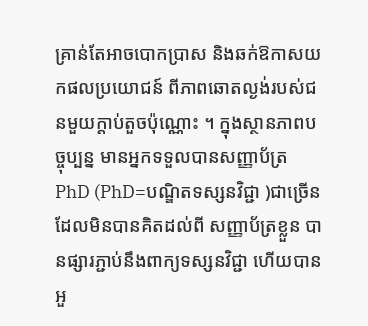គ្រាន់តែអាចបោកប្រាស និងឆក់ឱកាសយកផលប្រយោជន៍ ពីភាពឆោតល្ងង់របស់ជនមួយក្តាប់តួចប៉ុណ្ណោះ ។ ក្នុងស្ថានភាពបច្ចុប្បន្ន មានអ្នកទទួលបានសញ្ញាប័ត្រ PhD (PhD=បណ្ឌិតទស្សនវិជ្ជា )ជាច្រើន ដែលមិនបានគិតដល់ពី សញ្ញាប័ត្រខ្លួន បានផ្សារភ្ជាប់នឹងពាក្យទស្សនវិជ្ជា ហើយបានអួ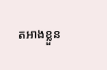តអាងខ្លួន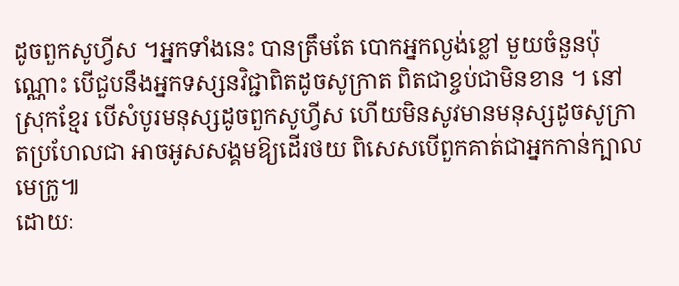ដូចពួកសូហ្វីស ។អ្នកទាំងនេះ បានត្រឹមតែ បោកអ្នកល្ងង់ខ្លៅ មួយចំនួនប៉ុណ្ណោះ បើជួបនឹងអ្នកទស្សនវិជ្ជាពិតដូចសូក្រាត ពិតជាខ្ចប់ជាមិនខាន ។ នៅស្រុកខ្មែរ បើសំបូរមនុស្សដូចពួកសូហ្វីស ហើយមិនសូវមានមនុស្សដូចសូក្រាតប្រហែលជា អាចអូសសង្គមឱ្យដើរថយ ពិសេសបើពួកគាត់ជាអ្នកកាន់ក្បាលមេក្រូ៕
ដោយៈ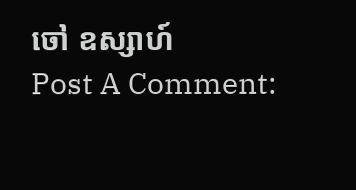ចៅ ឧស្សាហ៍
Post A Comment: